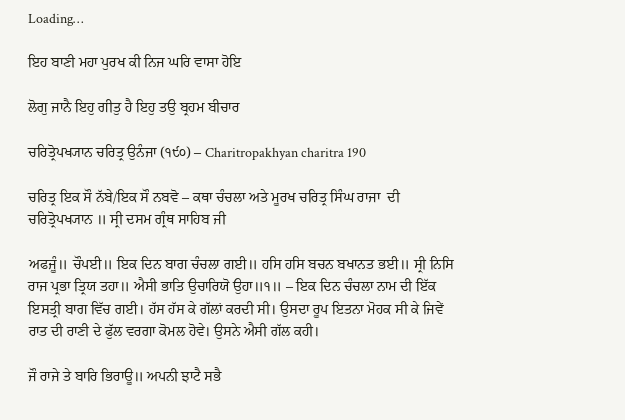Loading…

ਇਹ ਬਾਣੀ ਮਹਾ ਪੁਰਖ ਕੀ ਨਿਜ ਘਰਿ ਵਾਸਾ ਹੋਇ

ਲੋਗੁ ਜਾਨੈ ਇਹੁ ਗੀਤੁ ਹੈ ਇਹੁ ਤਉ ਬ੍ਰਹਮ ਬੀਚਾਰ

ਚਰਿਤ੍ਰੋਪਖ੍ਯਾਨ ਚਰਿਤ੍ਰ ਉਨੰਜਾ (੧੯੦) – Charitropakhyan charitra 190

ਚਰਿਤ੍ਰ ਇਕ ਸੌ ਨੱਬੇ/ਇਕ ਸੌ ਨਬਵੋ – ਕਥਾ ਚੰਚਲਾ ਅਤੇ ਮੂਰਖ ਚਰਿਤ੍ਰ ਸਿੰਘ ਰਾਜਾ  ਦੀ ਚਰਿਤ੍ਰੋਪਖ੍ਯਾਨ ॥ ਸ੍ਰੀ ਦਸਮ ਗ੍ਰੰਥ ਸਾਹਿਬ ਜੀ

ਅਫਜੂੰ॥ ਚੌਪਈ॥ ਇਕ ਦਿਨ ਬਾਗ ਚੰਚਲਾ ਗਈ॥ ਹਸਿ ਹਸਿ ਬਚਨ ਬਖਾਨਤ ਭਈ॥ ਸ੍ਰੀ ਨਿਸਿ ਰਾਜ ਪ੍ਰਭਾ ਤ੍ਰਿਯ ਤਹਾ॥ ਐਸੀ ਭਾਤਿ ਉਚਾਰਿਯੋ ਉਹਾ॥੧॥ – ਇਕ ਦਿਨ ਚੰਚਲਾ ਨਾਮ ਦੀ ਇੱਕ ਇਸਤ੍ਰੀ ਬਾਗ ਵਿੱਚ ਗਈ। ਹੱਸ ਹੱਸ ਕੇ ਗੱਲਾਂ ਕਰਦੀ ਸੀ। ਉਸਦਾ ਰੂਪ ਇਤਨਾ ਮੋਹਕ ਸੀ ਕੇ ਜਿਵੇਂ ਰਾਤ ਦੀ ਰਾਣੀ ਦੇ ਫੁੱਲ ਵਰਗਾ ਕੋਮਲ ਹੋਵੇ। ਉਸਨੇ ਐਸੀ ਗੱਲ ਕਹੀ।

ਜੌ ਰਾਜੇ ਤੇ ਬਾਰਿ ਭਿਰਾਊ॥ ਅਪਨੀ ਝਾਟੈ ਸਭੈ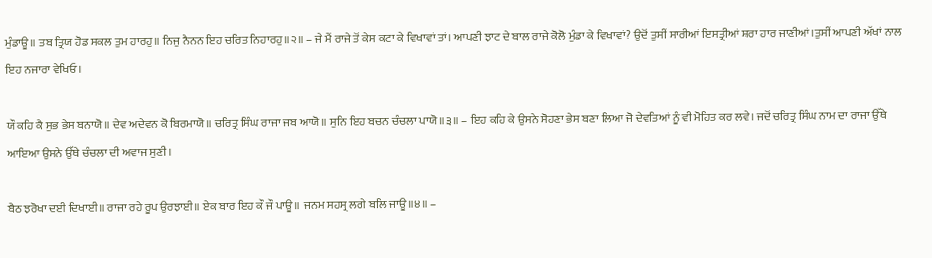ਮੁੰਡਾਊ॥ ਤਬ ਤ੍ਰਿਯ ਹੋਡ ਸਕਲ ਤੁਮ ਹਾਰਹੁ॥ ਨਿਜੁ ਨੈਨਨ ਇਹ ਚਰਿਤ ਨਿਹਾਰਹੁ॥੨॥ – ਜੇ ਮੈਂ ਰਾਜੇ ਤੋਂ ਕੇਸ ਕਟਾ ਕੇ ਵਿਖਾਵਾਂ ਤਾਂ। ਆਪਣੀ ਝਾਟ ਦੇ ਬਾਲ ਰਾਜੇ ਕੋਲੋ ਮੁੰਡਾ ਕੇ ਵਿਖਾਵਾਂ? ਉਦੋਂ ਤੁਸੀਂ ਸਾਰੀਆਂ ਇਸਤ੍ਰੀਆਂ ਸ਼ਰਾ ਹਾਰ ਜਾਣੀਆਂ।ਤੁਸੀਂ ਆਪਣੀ ਅੱਖਾਂ ਨਾਲ ਇਹ ਨਜਾਰਾ ਵੇਖਿਓ।

ਯੌ ਕਹਿ ਕੈ ਸੁਭ ਭੇਸ ਬਨਾਯੋ॥ ਦੇਵ ਅਦੇਵਨ ਕੋ ਬਿਰਮਾਯੋ॥ ਚਰਿਤ੍ਰ ਸਿੰਘ ਰਾਜਾ ਜਬ ਆਯੋ॥ ਸੁਨਿ ਇਹ ਬਚਨ ਚੰਚਲਾ ਪਾਯੋ॥੩॥ – ਇਹ ਕਹਿ ਕੇ ਉਸਨੇ ਸੋਹਣਾ ਭੇਸ ਬਣਾ ਲਿਆ ਜੋ ਦੇਵਤਿਆਂ ਨੂੰ ਵੀ ਮੋਹਿਤ ਕਰ ਲਵੇ। ਜਦੋਂ ਚਰਿਤ੍ਰ ਸਿੰਘ ਨਾਮ ਦਾ ਰਾਜਾ ਉੱਥੇ ਆਇਆ ਉਸਨੇ ਉੱਥੇ ਚੰਚਲਾ ਦੀ ਅਵਾਜ ਸੁਣੀ।

ਬੈਠ ਝਰੋਖਾ ਦਈ ਦਿਖਾਈ॥ ਰਾਜਾ ਰਹੇ ਰੂਪ ਉਰਝਾਈ॥ ਏਕ ਬਾਰ ਇਹ ਕੌ ਜੌ ਪਾਊ॥ ਜਨਮ ਸਹਸ੍ਰ ਲਗੇ ਬਲਿ ਜਾਊ॥੪॥ –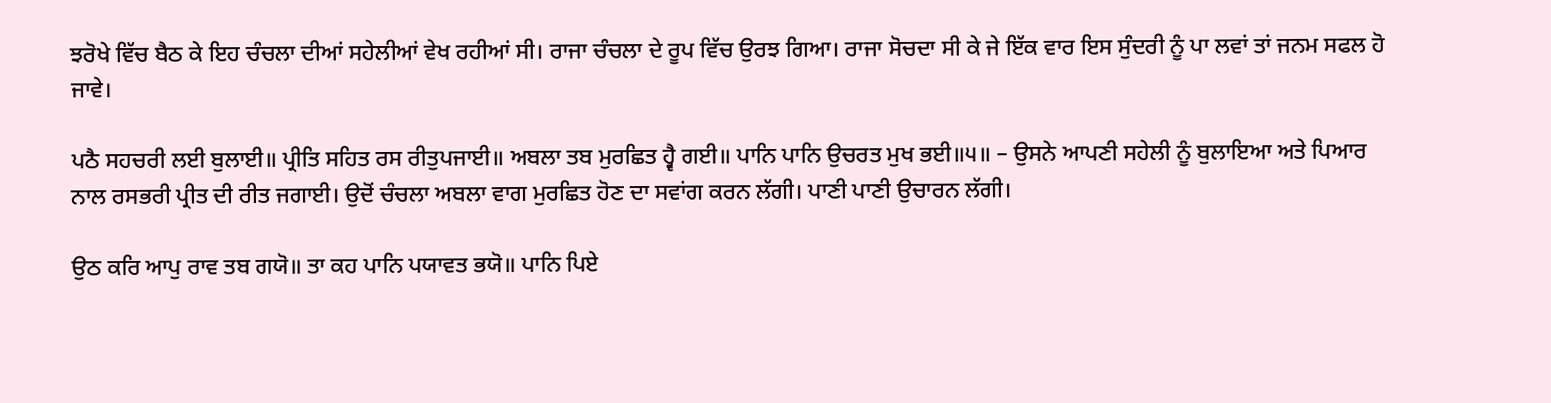ਝਰੋਖੇ ਵਿੱਚ ਬੈਠ ਕੇ ਇਹ ਚੰਚਲਾ ਦੀਆਂ ਸਹੇਲੀਆਂ ਵੇਖ ਰਹੀਆਂ ਸੀ। ਰਾਜਾ ਚੰਚਲਾ ਦੇ ਰੂਪ ਵਿੱਚ ਉਰਝ ਗਿਆ। ਰਾਜਾ ਸੋਚਦਾ ਸੀ ਕੇ ਜੇ ਇੱਕ ਵਾਰ ਇਸ ਸੁੰਦਰੀ ਨੂੰ ਪਾ ਲਵਾਂ ਤਾਂ ਜਨਮ ਸਫਲ ਹੋ ਜਾਵੇ।

ਪਠੈ ਸਹਚਰੀ ਲਈ ਬੁਲਾਈ॥ ਪ੍ਰੀਤਿ ਸਹਿਤ ਰਸ ਰੀਤੁਪਜਾਈ॥ ਅਬਲਾ ਤਬ ਮੁਰਛਿਤ ਹ੍ਵੈ ਗਈ॥ ਪਾਨਿ ਪਾਨਿ ਉਚਰਤ ਮੁਖ ਭਈ॥੫॥ – ਉਸਨੇ ਆਪਣੀ ਸਹੇਲੀ ਨੂੰ ਬੁਲਾਇਆ ਅਤੇ ਪਿਆਰ ਨਾਲ ਰਸਭਰੀ ਪ੍ਰੀਤ ਦੀ ਰੀਤ ਜਗਾਈ। ਉਦੋਂ ਚੰਚਲਾ ਅਬਲਾ ਵਾਗ ਮੁਰਛਿਤ ਹੋਣ ਦਾ ਸਵਾਂਗ ਕਰਨ ਲੱਗੀ। ਪਾਣੀ ਪਾਣੀ ਉਚਾਰਨ ਲੱਗੀ।

ਉਠ ਕਰਿ ਆਪੁ ਰਾਵ ਤਬ ਗਯੋ॥ ਤਾ ਕਹ ਪਾਨਿ ਪਯਾਵਤ ਭਯੋ॥ ਪਾਨਿ ਪਿਏ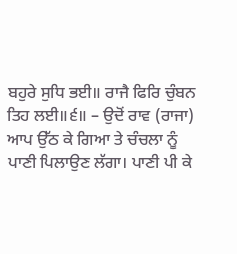ਬਹੁਰੇ ਸੁਧਿ ਭਈ॥ ਰਾਜੈ ਫਿਰਿ ਚੁੰਬਨ ਤਿਹ ਲਈ॥੬॥ – ਉਦੋਂ ਰਾਵ (ਰਾਜਾ) ਆਪ ਉੱਠ ਕੇ ਗਿਆ ਤੇ ਚੰਚਲਾ ਨੂੰ ਪਾਣੀ ਪਿਲਾਉਣ ਲੱਗਾ। ਪਾਣੀ ਪੀ ਕੇ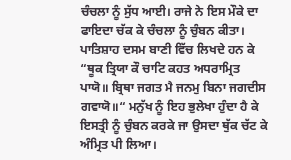ਚੰਚਲਾ ਨੂੰ ਸੁੱਧ ਆਈ। ਰਾਜੇ ਨੇ ਇਸ ਮੌਕੇ ਦਾ ਫਾਇਦਾ ਚੱਕ ਕੇ ਚੰਚਲਾ ਨੂੰ ਚੁੰਬਨ ਕੀਤਾ। ਪਾਤਿਸ਼ਾਹ ਦਸਮ ਬਾਣੀ ਵਿੱਚ ਲਿਖਦੇ ਹਨ ਕੇ “ਥੂਕ ਤ੍ਰਿਯਾ ਕੌ ਚਾਟਿ ਕਹਤ ਅਧਰਾਮ੍ਰਿਤ ਪਾਯੋ॥ ਬ੍ਰਿਥਾ ਜਗਤ ਮੈ ਜਨਮੁ ਬਿਨਾ ਜਗਦੀਸ ਗਵਾਯੋ॥“ ਮਨੁੱਖ ਨੂੰ ਇਹ ਭੁਲੇਖਾ ਹੁੰਦਾ ਹੈ ਕੇ ਇਸਤ੍ਰੀ ਨੂੰ ਚੁੰਬਨ ਕਰਕੇ ਜਾ ਉਸਦਾ ਥੁੱਕ ਚੱਟ ਕੇ ਅੰਮ੍ਰਿਤ ਪੀ ਲਿਆ।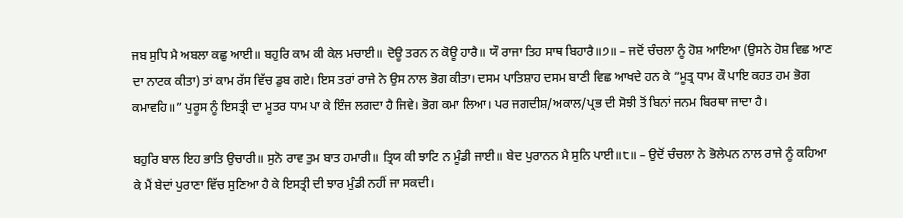ਜਬ ਸੁਧਿ ਮੈ ਅਬਲਾ ਕਛੁ ਆਈ॥ ਬਹੁਰਿ ਕਾਮ ਕੀ ਕੇਲ ਮਚਾਈ॥ ਦੋਊ ਤਰਨ ਨ ਕੋਊ ਹਾਰੈ॥ ਯੌ ਰਾਜਾ ਤਿਹ ਸਾਥ ਬਿਹਾਰੈ॥੭॥ – ਜਦੋਂ ਚੰਚਲਾ ਨੂੰ ਹੋਸ਼ ਆਇਆ (ਉਸਨੇ ਹੋਸ਼ ਵਿਛ ਆਣ ਦਾ ਨਾਟਕ ਕੀਤਾ) ਤਾਂ ਕਾਮ ਰੱਸ ਵਿੱਚ ਡੁਬ ਗਏ। ਇਸ ਤਰਾਂ ਰਾਜੇ ਨੇ ਉਸ ਨਾਲ ਭੋਗ ਕੀਤਾ। ਦਸਮ ਪਾਤਿਸ਼ਾਹ ਦਸਮ ਬਾਣੀ ਵਿਛ ਆਖਦੇ ਹਨ ਕੇ “ਮੂਤ੍ਰ ਧਾਮ ਕੌ ਪਾਇ ਕਹਤ ਹਮ ਭੋਗ ਕਮਾਵਹਿ॥” ਪੁਰੂਸ ਨੂੰ ਇਸਤ੍ਰੀ ਦਾ ਮੂਤਰ ਧਾਮ ਪਾ ਕੇ ਇੰਜ ਲਗਦਾ ਹੈ ਜਿਵੇ। ਭੋਗ ਕਮਾ ਲਿਆ। ਪਰ ਜਗਦੀਸ਼/ਅਕਾਲ/ਪ੍ਰਭ ਦੀ ਸੋਝੀ ਤੋਂ ਬਿਨਾਂ ਜਨਮ ਬਿਰਥਾ ਜਾਦਾ ਹੈ।

ਬਹੁਰਿ ਬਾਲ ਇਹ ਭਾਤਿ ਉਚਾਰੀ॥ ਸੁਨੋ ਰਾਵ ਤੁਮ ਬਾਤ ਹਮਾਰੀ॥ ਤ੍ਰਿਯ ਕੀ ਝਾਟਿ ਨ ਮੂੰਡੀ ਜਾਈ॥ ਬੇਦ ਪੁਰਾਨਨ ਮੈ ਸੁਨਿ ਪਾਈ॥੮॥ – ਉਦੋਂ ਚੰਚਲਾ ਨੇ ਭੋਲੇਪਨ ਨਾਲ ਰਾਜੇ ਨੂੰ ਕਹਿਆ ਕੇ ਮੈਂ ਬੇਦਾਂ ਪੁਰਾਣਾ ਵਿੱਚ ਸੁਣਿਆ ਹੈ ਕੇ ਇਸਤ੍ਰੀ ਦੀ ਝਾਰ ਮੁੰਡੀ ਨਹੀਂ ਜਾ ਸਕਦੀ।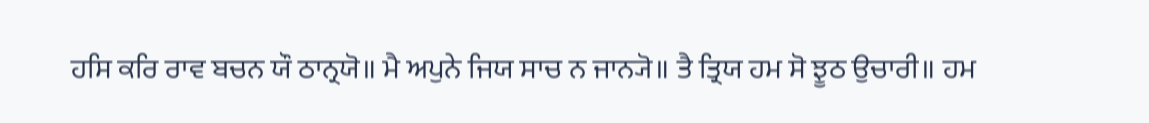ਹਸਿ ਕਰਿ ਰਾਵ ਬਚਨ ਯੌ ਠਾਨ੍ਰਯੋ॥ ਮੈ ਅਪੁਨੇ ਜਿਯ ਸਾਚ ਨ ਜਾਨ੍ਯੋ॥ ਤੈ ਤ੍ਰਿਯ ਹਮ ਸੋ ਝੂਠ ਉਚਾਰੀ॥ ਹਮ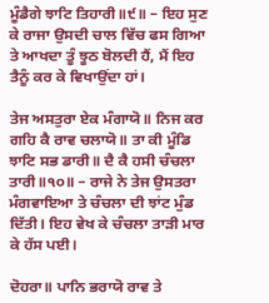ਮੂੰਡੈਗੇ ਝਾਟਿ ਤਿਹਾਰੀ॥੯॥ – ਇਹ ਸੁਣ ਕੇ ਰਾਜਾ ਉਸਦੀ ਚਾਲ ਵਿੱਚ ਫਸ ਗਿਆ ਤੇ ਆਖਦਾ ਤੂੰ ਝੂਠ ਬੋਲਦੀ ਹੈਂ, ਮੈਂ ਇਹ ਤੈਨੂੰ ਕਰ ਕੇ ਵਿਖਾਉਂਦਾ ਹਾਂ।

ਤੇਜ ਅਸਤੁਰਾ ਏਕ ਮੰਗਾਯੋ॥ ਨਿਜ ਕਰ ਗਹਿ ਕੈ ਰਾਵ ਚਲਾਯੋ॥ ਤਾ ਕੀ ਮੂੰਡਿ ਝਾਟਿ ਸਭ ਡਾਰੀ॥ ਦੈ ਕੈ ਹਸੀ ਚੰਚਲਾ ਤਾਰੀ॥੧੦॥ – ਰਾਜੇ ਨੇ ਤੇਜ ਉਸਤਰਾ ਮੰਗਵਾਇਆ ਤੇ ਚੰਚਲਾ ਦੀ ਝਾਂਟ ਮੁੰਡ ਦਿੱਤੀ। ਇਹ ਵੇਖ ਕੇ ਚੰਚਲਾ ਤਾੜੀ ਮਾਰ ਕੇ ਹੱਸ ਪਈ।

ਦੋਹਰਾ॥ ਪਾਨਿ ਭਰਾਯੋ ਰਾਵ ਤੇ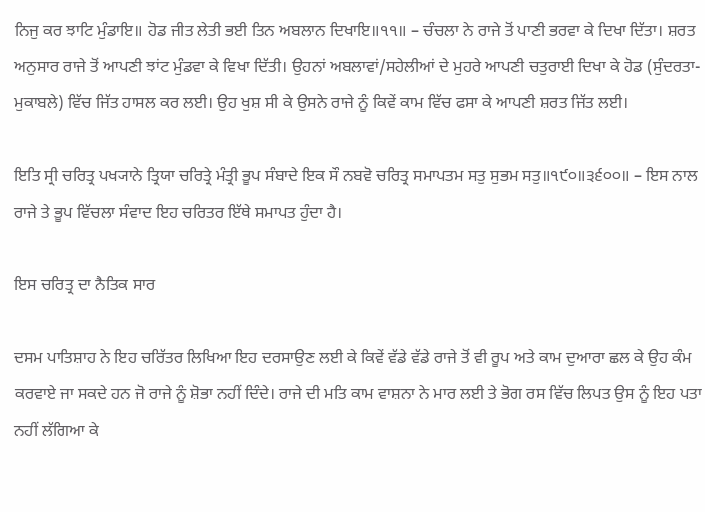ਨਿਜੁ ਕਰ ਝਾਟਿ ਮੁੰਡਾਇ॥ ਹੋਡ ਜੀਤ ਲੇਤੀ ਭਈ ਤਿਨ ਅਬਲਾਨ ਦਿਖਾਇ॥੧੧॥ – ਚੰਚਲਾ ਨੇ ਰਾਜੇ ਤੋਂ ਪਾਣੀ ਭਰਵਾ ਕੇ ਦਿਖਾ ਦਿੱਤਾ। ਸ਼ਰਤ ਅਨੁਸਾਰ ਰਾਜੇ ਤੋਂ ਆਪਣੀ ਝਾਂਟ ਮੁੰਡਵਾ ਕੇ ਵਿਖਾ ਦਿੱਤੀ। ਉਹਨਾਂ ਅਬਲਾਵਾਂ/ਸਹੇਲੀਆਂ ਦੇ ਮੁਹਰੇ ਆਪਣੀ ਚਤੁਰਾਈ ਦਿਖਾ ਕੇ ਹੋਡ (ਸੁੰਦਰਤਾ-ਮੁਕਾਬਲੇ) ਵਿੱਚ ਜਿੱਤ ਹਾਸਲ ਕਰ ਲਈ। ਉਹ ਖੁਸ਼ ਸੀ ਕੇ ਉਸਨੇ ਰਾਜੇ ਨੂੰ ਕਿਵੇਂ ਕਾਮ ਵਿੱਚ ਫਸਾ ਕੇ ਆਪਣੀ ਸ਼ਰਤ ਜਿੱਤ ਲਈ।

ਇਤਿ ਸ੍ਰੀ ਚਰਿਤ੍ਰ ਪਖ੍ਯਾਨੇ ਤ੍ਰਿਯਾ ਚਰਿਤ੍ਰੇ ਮੰਤ੍ਰੀ ਭੂਪ ਸੰਬਾਦੇ ਇਕ ਸੌ ਨਬਵੋ ਚਰਿਤ੍ਰ ਸਮਾਪਤਮ ਸਤੁ ਸੁਭਮ ਸਤੁ॥੧੯੦॥੩੬੦੦॥ – ਇਸ ਨਾਲ ਰਾਜੇ ਤੇ ਭੂਪ ਵਿੱਚਲਾ ਸੰਵਾਦ ਇਹ ਚਰਿਤਰ ਇੱਥੇ ਸਮਾਪਤ ਹੁੰਦਾ ਹੈ।

ਇਸ ਚਰਿਤ੍ਰ ਦਾ ਨੈਤਿਕ ਸਾਰ

ਦਸਮ ਪਾਤਿਸ਼ਾਹ ਨੇ ਇਹ ਚਰਿੱਤਰ ਲਿਖਿਆ ਇਹ ਦਰਸਾਉਣ ਲਈ ਕੇ ਕਿਵੇਂ ਵੱਡੇ ਵੱਡੇ ਰਾਜੇ ਤੋਂ ਵੀ ਰੂਪ ਅਤੇ ਕਾਮ ਦੁਆਰਾ ਛਲ ਕੇ ਉਹ ਕੰਮ ਕਰਵਾਏ ਜਾ ਸਕਦੇ ਹਨ ਜੋ ਰਾਜੇ ਨੂੰ ਸ਼ੋਭਾ ਨਹੀਂ ਦਿੰਦੇ। ਰਾਜੇ ਦੀ ਮਤਿ ਕਾਮ ਵਾਸ਼ਨਾ ਨੇ ਮਾਰ ਲਈ ਤੇ ਭੋਗ ਰਸ ਵਿੱਚ ਲਿਪਤ ਉਸ ਨੂੰ ਇਹ ਪਤਾ ਨਹੀਂ ਲੱਗਿਆ ਕੇ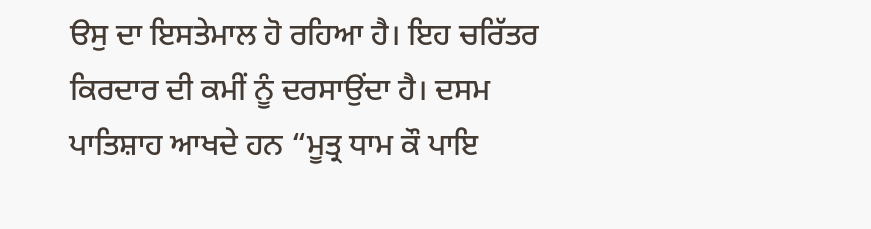ੳਸੁ ਦਾ ਇਸਤੇਮਾਲ ਹੋ ਰਹਿਆ ਹੈ। ਇਹ ਚਰਿੱਤਰ ਕਿਰਦਾਰ ਦੀ ਕਮੀਂ ਨੂੰ ਦਰਸਾਉਂਦਾ ਹੈ। ਦਸਮ ਪਾਤਿਸ਼ਾਹ ਆਖਦੇ ਹਨ “ਮੂਤ੍ਰ ਧਾਮ ਕੌ ਪਾਇ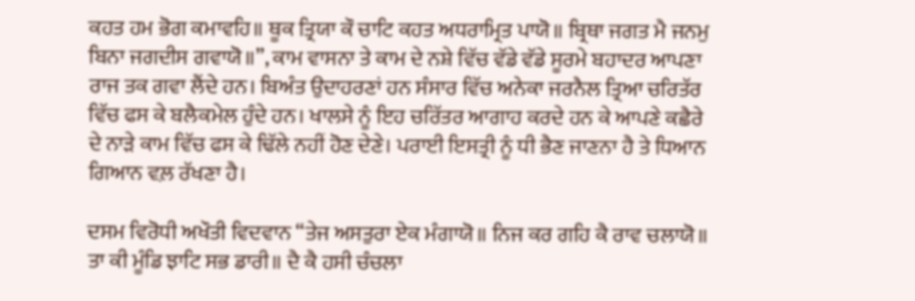ਕਹਤ ਹਮ ਭੋਗ ਕਮਾਵਹਿ॥ ਥੂਕ ਤ੍ਰਿਯਾ ਕੌ ਚਾਟਿ ਕਹਤ ਅਧਰਾਮ੍ਰਿਤ ਪਾਯੋ॥ ਬ੍ਰਿਥਾ ਜਗਤ ਮੈ ਜਨਮੁ ਬਿਨਾ ਜਗਦੀਸ ਗਵਾਯੋ॥”, ਕਾਮ ਵਾਸਨਾ ਤੇ ਕਾਮ ਦੇ ਨਸ਼ੇ ਵਿੱਚ ਵੱਡੇ ਵੱਡੇ ਸੂਰਮੇ ਬਹਾਦਰ ਆਪਣਾ ਰਾਜ ਤਕ ਗਵਾ ਲੈਂਦੇ ਹਨ। ਬਿਅੰਤ ਉਦਾਹਰਣਾਂ ਹਨ ਸੰਸਾਰ ਵਿੱਚ ਅਨੇਕਾ ਜਰਨੈਲ ਤ੍ਰਿਆ ਚਰਿਤੱਰ ਵਿੱਚ ਫਸ ਕੇ ਬਲੈਕਮੇਲ ਹੁੰਦੇ ਹਨ। ਖਾਲਸੇ ਨੂੰ ਇਹ ਚਰਿੱਤਰ ਆਗਾਹ ਕਰਦੇ ਹਨ ਕੇ ਆਪਣੇ ਕਛੈਰੇ ਦੇ ਨਾੜੇ ਕਾਮ ਵਿੱਚ ਫਸ ਕੇ ਢਿੱਲੇ ਨਹੀਂ ਹੋਣ ਦੇਣੇ। ਪਰਾਈ ਇਸਤ੍ਰੀ ਨੂੰ ਧੀ ਭੈਣ ਜਾਣਨਾ ਹੈ ਤੇ ਧਿਆਨ ਗਿਆਨ ਵਲ਼ ਰੱਖਣਾ ਹੈ।

ਦਸਮ ਵਿਰੋਧੀ ਅਖੌਤੀ ਵਿਦਵਾਨ “ਤੇਜ ਅਸਤੁਰਾ ਏਕ ਮੰਗਾਯੋ॥ ਨਿਜ ਕਰ ਗਹਿ ਕੈ ਰਾਵ ਚਲਾਯੋ॥ ਤਾ ਕੀ ਮੂੰਡਿ ਝਾਟਿ ਸਭ ਡਾਰੀ॥ ਦੈ ਕੈ ਹਸੀ ਚੰਚਲਾ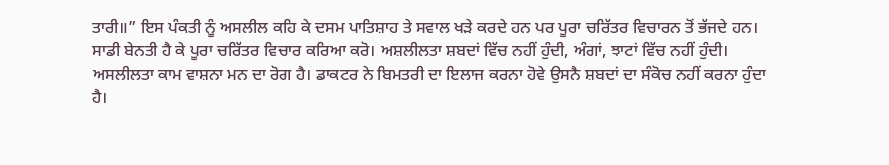ਤਾਰੀ॥” ਇਸ ਪੰਕਤੀ ਨੂੰ ਅਸਲੀਲ ਕਹਿ ਕੇ ਦਸਮ ਪਾਤਿਸ਼ਾਹ ਤੇ ਸਵਾਲ ਖੜੇ ਕਰਦੇ ਹਨ ਪਰ ਪੂਰਾ ਚਰਿੱਤਰ ਵਿਚਾਰਨ ਤੋਂ ਭੱਜਦੇ ਹਨ। ਸਾਡੀ ਬੇਨਤੀ ਹੈ ਕੇ ਪੂਰਾ ਚਰਿੱਤਰ ਵਿਚਾਰ ਕਰਿਆ ਕਰੋ। ਅਸ਼ਲੀਲਤਾ ਸ਼ਬਦਾਂ ਵਿੱਚ ਨਹੀਂ ਹੁੰਦੀ, ਅੰਗਾਂ, ਝਾਟਾਂ ਵਿੱਚ ਨਹੀਂ ਹੁੰਦੀ। ਅਸਲੀਲਤਾ ਕਾਮ ਵਾਸ਼ਨਾ ਮਨ ਦਾ ਰੋਗ ਹੈ। ਡਾਕਟਰ ਨੇ ਬਿਮਤਰੀ ਦਾ ਇਲਾਜ ਕਰਨਾ ਹੋਵੇ ਉਸਨੈ ਸ਼ਬਦਾਂ ਦਾ ਸੰਕੋਚ ਨਹੀਂ ਕਰਨਾ ਹੁੰਦਾ ਹੈ।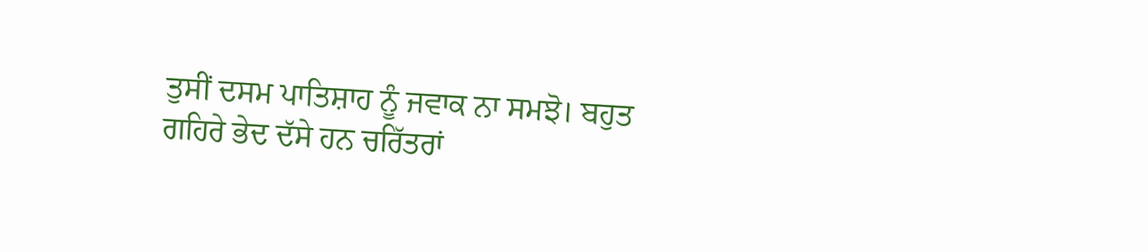ਤੁਸੀਂ ਦਸਮ ਪਾਤਿਸ਼ਾਹ ਨੂੰ ਜਵਾਕ ਨਾ ਸਮਝੋ। ਬਹੁਤ ਗਹਿਰੇ ਭੇਦ ਦੱਸੇ ਹਨ ਚਰਿੱਤਰਾਂ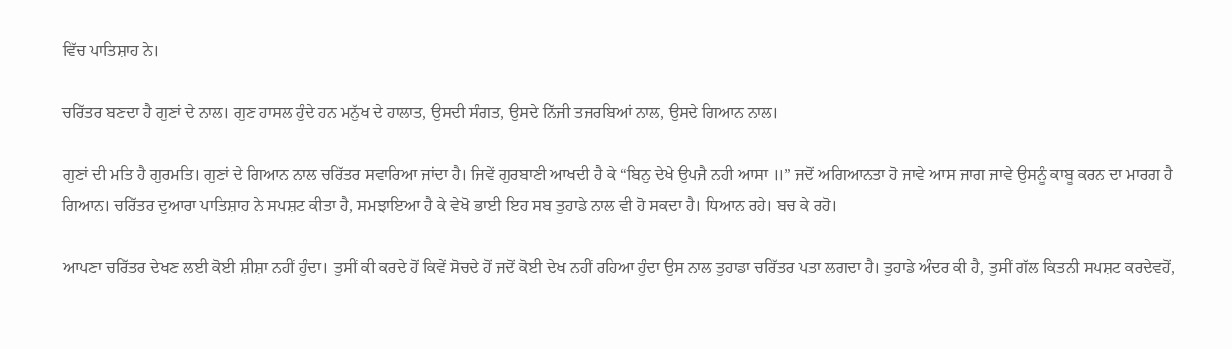ਵਿੱਚ ਪਾਤਿਸ਼ਾਹ ਨੇ।

ਚਰਿੱਤਰ ਬਣਦਾ ਹੈ ਗੁਣਾਂ ਦੇ ਨਾਲ। ਗੁਣ ਹਾਸਲ ਹੁੰਦੇ ਹਨ ਮਨੁੱਖ ਦੇ ਹਾਲਾਤ, ਉਸਦੀ ਸੰਗਤ, ਉਸਦੇ ਨਿੱਜੀ ਤਜਰਬਿਆਂ ਨਾਲ, ਉਸਦੇ ਗਿਆਨ ਨਾਲ।

ਗੁਣਾਂ ਦੀ ਮਤਿ ਹੈ ਗੁਰਮਤਿ। ਗੁਣਾਂ ਦੇ ਗਿਆਨ ਨਾਲ ਚਰਿੱਤਰ ਸਵਾਰਿਆ ਜਾਂਦਾ ਹੈ। ਜਿਵੇਂ ਗੁਰਬਾਣੀ ਆਖਦੀ ਹੈ ਕੇ “ਬਿਨੁ ਦੇਖੇ ਉਪਜੈ ਨਹੀ ਆਸਾ ॥” ਜਦੋਂ ਅਗਿਆਨਤਾ ਹੋ ਜਾਵੇ ਆਸ ਜਾਗ ਜਾਵੇ ਉਸਨੂੰ ਕਾਬੂ ਕਰਨ ਦਾ ਮਾਰਗ ਹੈ ਗਿਆਨ। ਚਰਿੱਤਰ ਦੁਆਰਾ ਪਾਤਿਸ਼ਾਹ ਨੇ ਸਪਸ਼ਟ ਕੀਤਾ ਹੈ, ਸਮਝਾਇਆ ਹੈ ਕੇ ਵੇਖੋ ਭਾਈ ਇਹ ਸਬ ਤੁਹਾਡੇ ਨਾਲ ਵੀ ਹੋ ਸਕਦਾ ਹੈ। ਧਿਆਨ ਰਹੇ। ਬਚ ਕੇ ਰਹੋ।

ਆਪਣਾ ਚਰਿੱਤਰ ਦੇਖਣ ਲਈ ਕੋਈ ਸ਼ੀਸ਼ਾ ਨਹੀਂ ਹੁੰਦਾ। ਤੁਸੀਂ ਕੀ ਕਰਦੇ ਹੋਂ ਕਿਵੇਂ ਸੋਚਦੇ ਹੋਂ ਜਦੋਂ ਕੋਈ ਦੇਖ ਨਹੀਂ ਰਹਿਆ ਹੁੰਦਾ ਉਸ ਨਾਲ ਤੁਹਾਡਾ ਚਰਿੱਤਰ ਪਤਾ ਲਗਦਾ ਹੈ। ਤੁਹਾਡੇ ਅੰਦਰ ਕੀ ਹੈ, ਤੁਸੀਂ ਗੱਲ ਕਿਤਨੀ ਸਪਸ਼ਟ ਕਰਦੇਵਹੋਂ,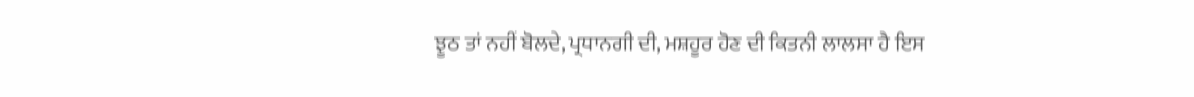ਝੂਠ ਤਾਂ ਨਹੀਂ ਬੋਲਦੇ, ਪ੍ਰਧਾਨਗੀ ਦੀ, ਮਸ਼ਹੂਰ ਹੋਣ ਦੀ ਕਿਤਨੀ ਲਾਲਸਾ ਹੈ ਇਸ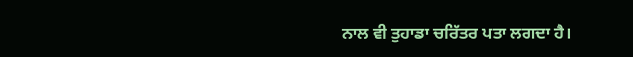ਨਾਲ ਵੀ ਤੁਹਾਡਾ ਚਰਿੱਤਰ ਪਤਾ ਲਗਦਾ ਹੈ।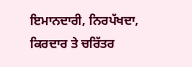ਇਮਾਨਦਾਰੀ, ਨਿਰਪੱਖਦਾ, ਕਿਰਦਾਰ ਤੇ ਚਰਿੱਤਰ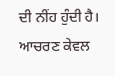ਦੀ ਨੀਂਹ ਹੁੰਦੀ ਹੈ। ਆਚਰਣ ਕੇਵਲ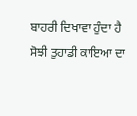ਬਾਹਰੀ ਦਿਖਾਵਾ ਹੁੰਦਾ ਹੈ ਸੋਝੀ ਤੁਹਾਡੀ ਕਾਇਆ ਦਾ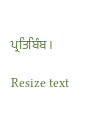ਪ੍ਰਤਿਬਿੰਬ।

Resize text